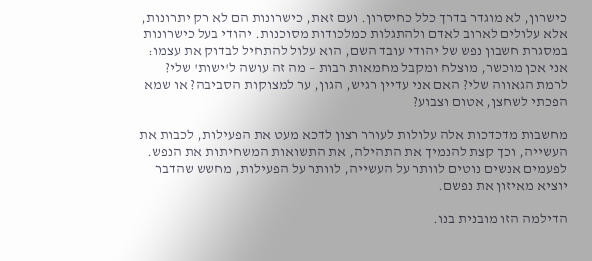כישרון, לא מוגדר בדרך כלל כחיסרון. ועם זאת, כישרונות הם לא רק יתרונות, אלא עלולים לארוב לאדם ולהתגלות כמלכודות מסוכנות. יהודי בעל כישרונות במסגרת חשבון נפש של יהודי עובד השם, הוא עלול להתחיל לבדוק את עצמו: אני אכן מוכשר, מוצלח ומקבל מחמאות רבות – מה זה עושה ל'ישות' שלי? לרמת הגאווה שלי? האם אני עדיין רגיש, הגון, ער למצוקות הסביבה? או שמא הפכתי לשחצן, אטום וצבוע?

מחשבות מדכדכות אלה עלולות לעורר רצון לדכא מעט את הפעילות, לכבות את העשייה, וכך קצת להנמיך את התהילה, את התשואות המשחיתות את הנפש. לפעמים אנשים נוטים לוותר על העשייה, לוותר על הפעילות, מחשש שהדבר יוציא מאיזון את נפשם.

הדילמה הזו מובנית בנו.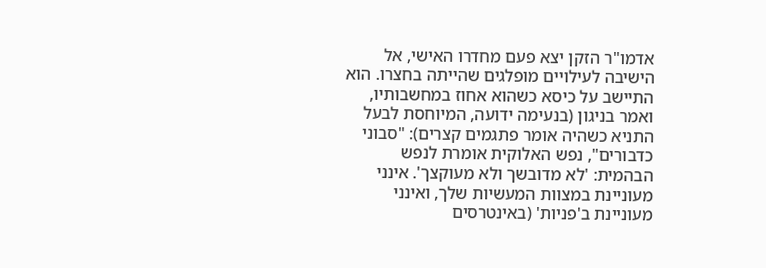אדמו"ר הזקן יצא פעם מחדרו האישי, אל הישיבה לעילויים מופלגים שהייתה בחצרו. הוא התיישב על כיסא כשהוא אחוז במחשבותיו, ואמר בניגון (בנעימה ידועה, המיוחסת לבעל התניא כשהיה אומר פתגמים קצרים): "סבוני כדבורים", נפש האלוקית אומרת לנפש הבהמית: 'לא מדובשך ולא מעוקצך'. אינני מעוניינת במצוות המעשיות שלך, ואינני מעוניינת ב'פניות' (באינטרסים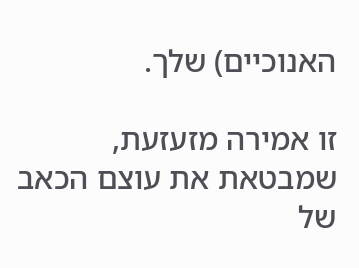האנוכיים) שלך.

זו אמירה מזעזעת, שמבטאת את עוצם הכאב של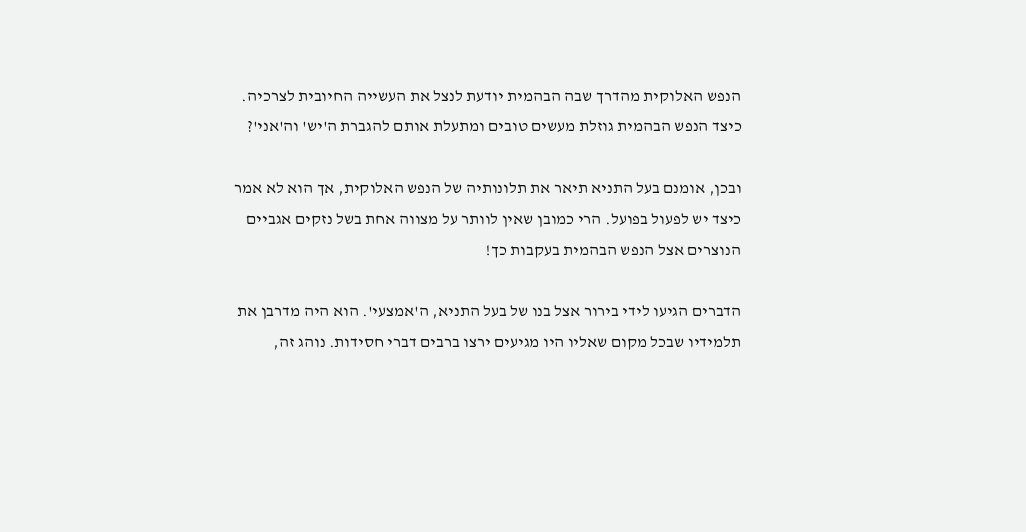הנפש האלוקית מהדרך שבה הבהמית יודעת לנצל את העשייה החיובית לצרכיה. כיצד הנפש הבהמית גוזלת מעשים טובים ומתעלת אותם להגברת ה'יש' וה'אני'?

ובכן, אומנם בעל התניא תיאר את תלונותיה של הנפש האלוקית, אך הוא לא אמר כיצד יש לפעול בפועל. הרי כמובן שאין לוותר על מצווה אחת בשל נזקים אגביים הנוצרים אצל הנפש הבהמית בעקבות כך!

הדברים הגיעו לידי בירור אצל בנו של בעל התניא, ה'אמצעי'. הוא היה מדרבן את תלמידיו שבכל מקום שאליו היו מגיעים ירצו ברבים דברי חסידות. נוהג זה,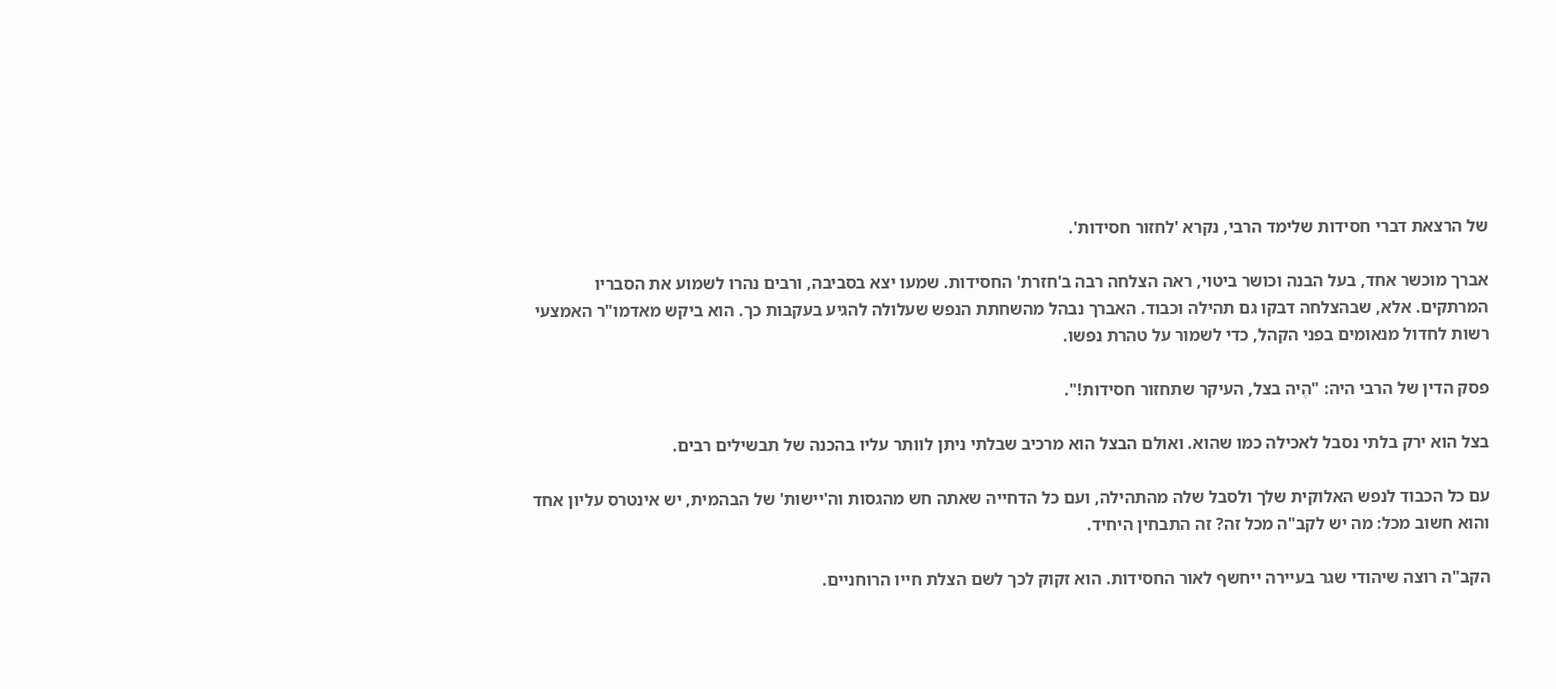של הרצאת דברי חסידות שלימד הרבי, נקרא 'לחזור חסידות'.

אברך מוכשר אחד, בעל הבנה וכושר ביטוי, ראה הצלחה רבה ב'חזרת' החסידות. שמעו יצא בסביבה, ורבים נהרו לשמוע את הסבריו המרתקים. אלא, שבהצלחה דבקו גם תהילה וכבוד. האברך נבהל מהשחתת הנפש שעלולה להגיע בעקבות כך. הוא ביקש מאדמו"ר האמצעי רשות לחדול מנאומים בפני הקהל, כדי לשמור על טהרת נפשו.

פסק הדין של הרבי היה: "הֶיה בצל, העיקר שתחזור חסידות!".

בצל הוא ירק בלתי נסבל לאכילה כמו שהוא. ואולם הבצל הוא מרכיב שבלתי ניתן לוותר עליו בהכנה של תבשילים רבים.

עם כל הכבוד לנפש האלוקית שלך ולסבל שלה מהתהילה, ועם כל הדחייה שאתה חש מהגסות וה'יישות' של הבהמית, יש אינטרס עליון אחד והוא חשוב מכל: מה יש לקב"ה מכל זה? זה התבחין היחיד.

הקב"ה רוצה שיהודי שגר בעיירה ייחשף לאור החסידות. הוא זקוק לכך לשם הצלת חייו הרוחניים.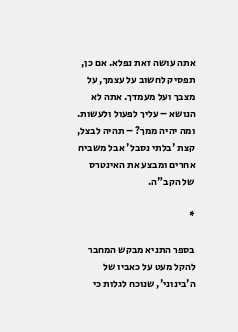אתה עושה זאת נפלא. אם כן, תפסיק לחשוב על עצמך, על מצבך ועל מעמדך. אתה לא הנושא – עליך לפעול ולעשות. ומה יהיה ממך? – תהיה לבצל, קצת 'בלתי נסבל' אבל משביח אחרים ומבצע את האינטרס של הקב"ה.

*

בספר התניא מבקש המחבר להקל מעט על כאביו של ה'בינוני', שנוכח לגלות כי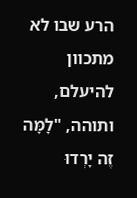הרע שבו לא מתכוון להיעלם, ותוהה, "לָמָּה זֶה יָרְדוּ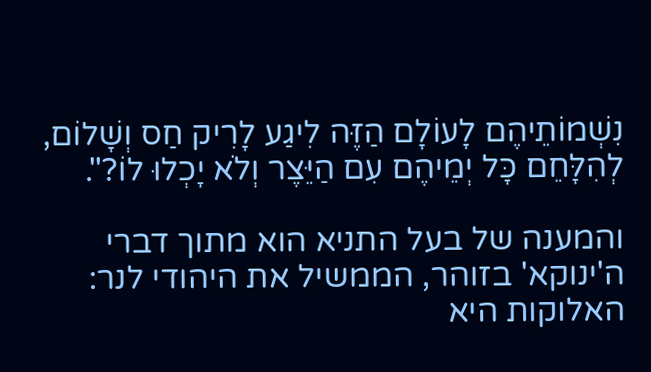נִשְׁמוֹתֵיהֶם לָעוֹלָם הַזֶּה לִיגַע לָרִיק חַס וְשָׁלוֹם, לְהִלָּחֵם כָּל יְמֵיהֶם עִם הַיֵּצֶר וְלֹא יָכְלוּ לוֹ?".

והמענה של בעל התניא הוא מתוך דברי ה'ינוקא' בזוהר, הממשיל את היהודי לנר: האלוקות היא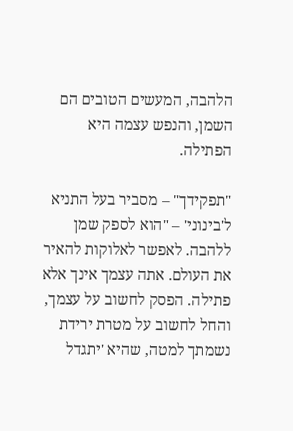הלהבה, המעשים הטובים הם השמן, והנפש עצמה היא הפתילה.

"תפקידך" – מסביר בעל התניא ל'בינוני' – "הוא לספק שמן ללהבה. לאפשר לאלוקות להאיר את העולם. אתה עצמך אינך אלא פתילה. הפסק לחשוב על עצמך, והחל לחשוב על מטרת ירידת נשמתך למטה, שהיא 'יתגדל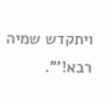ויתקדש שמיה רבא!'".